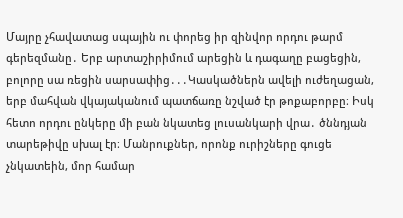Մայրը չհավատաց սպային ու փորեց իր զինվոր որդու թարմ գերեզմանը․ Երբ արտաշիրիմում արեցին և դագաղը բացեցին, բոլորը սա ռեցին սարսափից․․․Կասկածներն ավելի ուժեղացան, երբ մահվան վկայականում պատճառը նշված էր թոքաբորբը։ Իսկ հետո որդու ընկերը մի բան նկատեց լուսանկարի վրա․ ծննդյան տարեթիվը սխալ էր։ Մանրուքներ, որոնք ուրիշները գուցե չնկատեին, մոր համար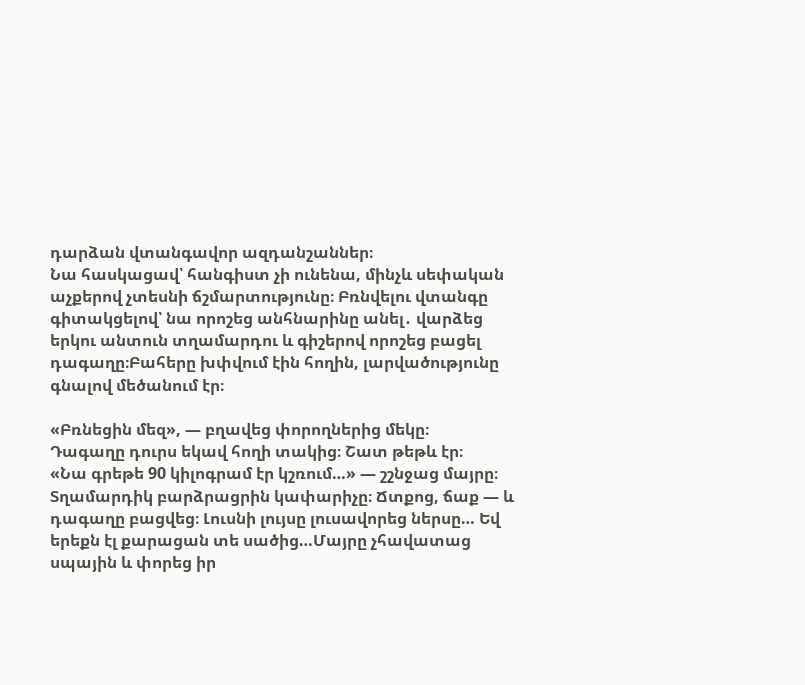դարձան վտանգավոր ազդանշաններ։
Նա հասկացավ՝ հանգիստ չի ունենա, մինչև սեփական աչքերով չտեսնի ճշմարտությունը։ Բռնվելու վտանգը գիտակցելով՝ նա որոշեց անհնարինը անել․ վարձեց երկու անտուն տղամարդու և գիշերով որոշեց բացել դագաղը։Բահերը խփվում էին հողին, լարվածությունը գնալով մեծանում էր։

«Բռնեցին մեզ», — բղավեց փորողներից մեկը։
Դագաղը դուրս եկավ հողի տակից։ Շատ թեթև էր։
«Նա գրեթե 90 կիլոգրամ էր կշռում…» — շշնջաց մայրը։
Տղամարդիկ բարձրացրին կափարիչը։ Ճտքոց, ճաք — և դագաղը բացվեց։ Լուսնի լույսը լուսավորեց ներսը… Եվ երեքն էլ քարացան տե սածից…Մայրը չհավատաց սպային և փորեց իր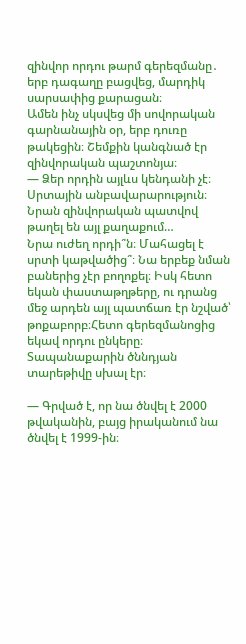զինվոր որդու թարմ գերեզմանը․ երբ դագաղը բացվեց, մարդիկ սարսափից քարացան։
Ամեն ինչ սկսվեց մի սովորական գարնանային օր, երբ դուռը թակեցին։ Շեմքին կանգնած էր զինվորական պաշտոնյա։
— Ձեր որդին այլևս կենդանի չէ։ Սրտային անբավարարություն։ Նրան զինվորական պատվով թաղել են այլ քաղաքում…
Նրա ուժեղ որդի՞ն։ Մահացել է սրտի կաթվածից՞։ Նա երբեք նման բաներից չէր բողոքել։ Իսկ հետո եկան փաստաթղթերը, ու դրանց մեջ արդեն այլ պատճառ էր նշված՝ թոքաբորբ։Հետո գերեզմանոցից եկավ որդու ընկերը։ Տապանաքարին ծննդյան տարեթիվը սխալ էր։

— Գրված է, որ նա ծնվել է 2000 թվականին, բայց իրականում նա ծնվել է 1999-ին։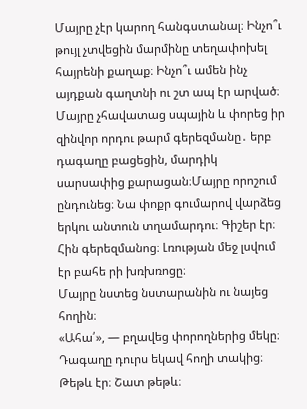Մայրը չէր կարող հանգստանալ։ Ինչո՞ւ թույլ չտվեցին մարմինը տեղափոխել հայրենի քաղաք։ Ինչո՞ւ ամեն ինչ այդքան գաղտնի ու շտ ապ էր արված։
Մայրը չհավատաց սպային և փորեց իր զինվոր որդու թարմ գերեզմանը․ երբ դագաղը բացեցին, մարդիկ սարսափից քարացան։Մայրը որոշում ընդունեց։ Նա փոքր գումարով վարձեց երկու անտուն տղամարդու։ Գիշեր էր։ Հին գերեզմանոց։ Լռության մեջ լսվում էր բահե րի խռխռոցը։
Մայրը նստեց նստարանին ու նայեց հողին։
«Ահա՛», — բղավեց փորողներից մեկը։
Դագաղը դուրս եկավ հողի տակից։ Թեթև էր։ Շատ թեթև։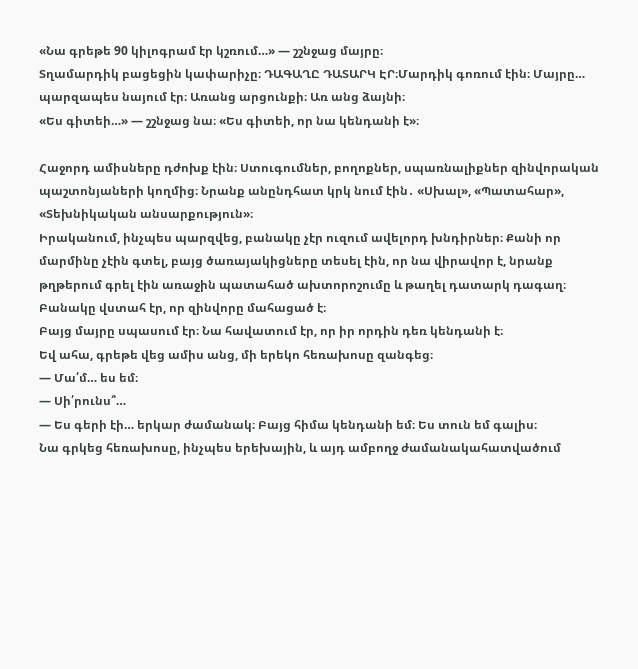«Նա գրեթե 90 կիլոգրամ էր կշռում…» — շշնջաց մայրը։
Տղամարդիկ բացեցին կափարիչը։ ԴԱԳԱՂԸ ԴԱՏԱՐԿ ԷՐ։Մարդիկ գոռում էին։ Մայրը… պարզապես նայում էր։ Առանց արցունքի։ Առ անց ձայնի։
«Ես գիտեի…» — շշնջաց նա։ «Ես գիտեի, որ նա կենդանի է»։

Հաջորդ ամիսները դժոխք էին։ Ստուգումներ, բողոքներ, սպառնալիքներ զինվորական պաշտոնյաների կողմից։ Նրանք անընդհատ կրկ նում էին․ «Սխալ», «Պատահար», «Տեխնիկական անսարքություն»։
Իրականում, ինչպես պարզվեց, բանակը չէր ուզում ավելորդ խնդիրներ։ Քանի որ մարմինը չէին գտել, բայց ծառայակիցները տեսել էին, որ նա վիրավոր է, նրանք թղթերում գրել էին առաջին պատահած ախտորոշումը և թաղել դատարկ դագաղ։
Բանակը վստահ էր, որ զինվորը մահացած է։
Բայց մայրը սպասում էր։ Նա հավատում էր, որ իր որդին դեռ կենդանի է։
Եվ ահա, գրեթե վեց ամիս անց, մի երեկո հեռախոսը զանգեց։
— Մա՛մ… ես եմ։
— Սի՛րունս՞…
— Ես գերի էի… երկար ժամանակ։ Բայց հիմա կենդանի եմ։ Ես տուն եմ գալիս։
Նա գրկեց հեռախոսը, ինչպես երեխային, և այդ ամբողջ ժամանակահատվածում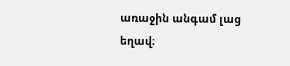առաջին անգամ լաց եղավ։